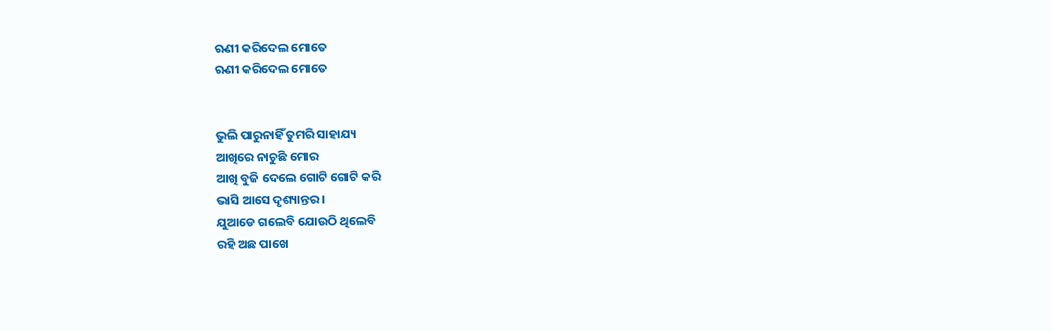ଋଣୀ କରିଦେଲ ମୋତେ
ଋଣୀ କରିଦେଲ ମୋତେ


ଭୁଲି ପାରୁନାହିଁ ତୁମରି ସାହାଯ୍ୟ
ଆଖିରେ ନାଚୁଛି ମୋର
ଆଖି ବୁଜି ଦେଲେ ଗୋଟି ଗୋଟି କରି
ଭାସି ଆସେ ଦୃଶ୍ୟାନ୍ତର ।
ଯୁଆଡେ ଗଲେବି ଯୋଉଠି ଥିଲେବି
ରହି ଅଛ ପାଖେ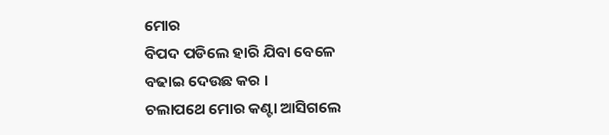ମୋର
ବିପଦ ପଡିଲେ ହାରି ଯିବା ବେଳେ
ବଢାଇ ଦେଉଛ କର ।
ଚଲାପଥେ ମୋର କଣ୍ଟା ଆସିଗଲେ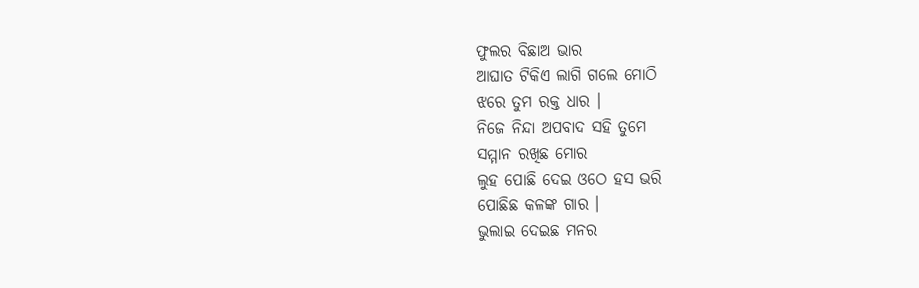ଫୁଲର ବିଛାଅ ଭାର
ଆଘାତ ଟିକିଏ ଲାଗି ଗଲେ ମୋଠି
ଝରେ ତୁମ ରକ୍ତ ଧାର ।
ନିଜେ ନିନ୍ଦା ଅପବାଦ ସହି ତୁମେ
ସମ୍ମାନ ରଖିଛ ମୋର
ଲୁହ ପୋଛି ଦେଇ ଓଠେ ହସ ଭରି
ପୋଛିଛ କଳଙ୍କ ଗାର ।
ଭୁଲାଇ ଦେଇଛ ମନର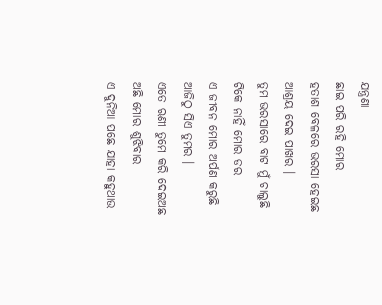ଯନ୍ତ୍ରଣା
ଛାଇ ପରି ରହି ମୋର
ହତାଶ ବେଳରେ ଭରସା ହେଇଛ
ଆଶ୍ରୟ ଦେଇ ପାଖର ।
ତୁମ ଭରସାରେ ବାଟ ମୁଁ ଚାଲୁଛି
ଟିକେ ନାହିଁ ମୋର ଡର
ଏ ଜୀବନ ମୋର ଅର୍ପଣ କରୁଛି
ଆଜିଠୁ ସିଏ ତୁମର ।
ଏତେ ଋଣୀ ତୁମେ କରି ଦେଇଅଛ
ଅଛି ମୋର ଶୁଝିବାର
ଏ ଦୁନିଆ ପଛେ ଯାହା କହୁଥାଉ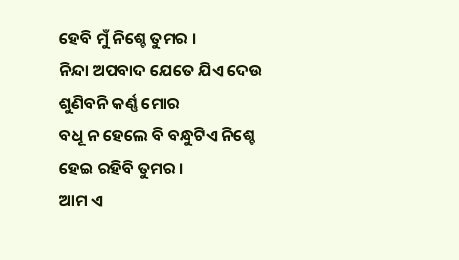ହେବି ମୁଁ ନିଶ୍ଚେ ତୁମର ।
ନିନ୍ଦା ଅପବାଦ ଯେତେ ଯିଏ ଦେଉ
ଶୁଣିବନି କର୍ଣ୍ଣ ମୋର
ବଧୂ ନ ହେଲେ ବି ବନ୍ଧୁଟିଏ ନିଶ୍ଚେ
ହେଇ ରହିବି ତୁମର ।
ଆମ ଏ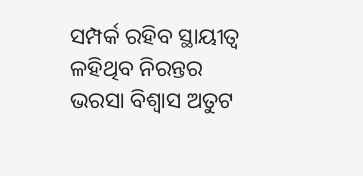ସମ୍ପର୍କ ରହିବ ସ୍ଥାୟୀତ୍ବ
ଳହିଥିବ ନିରନ୍ତର
ଭରସା ବିଶ୍ୱାସ ଅତୁଟ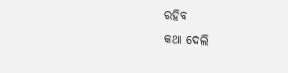ରହିବ
କଥା ଦେଲି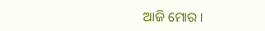ଆଜି ମୋର ।